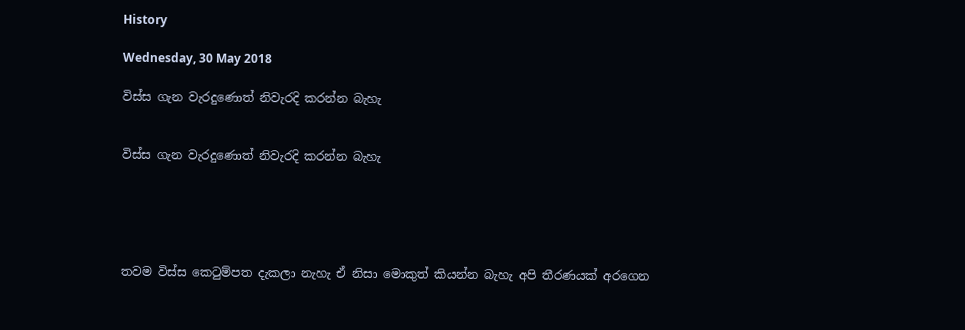History

Wednesday, 30 May 2018

විස්ස ගැන වැරදුණොත් නිවැරදි කරන්න බැහැ


විස්ස ගැන වැරදුණොත් නිවැරදි කරන්න බැහැ





තවම විස්ස කෙටුම්පත දැකලා නැහැ ඒ නිසා මොකුත් කියන්න බැහැ අපි තීරණයක් අරගෙන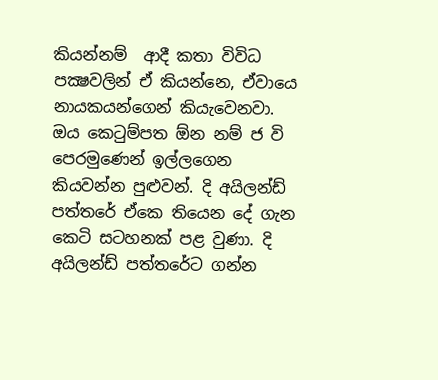කියන්නම්  ආදී කතා විවිධ පක්‍ෂවලින් ඒ කියන්නෙ, ඒවායෙ නායකයන්ගෙන් කියැවෙනවා. ඔය කෙටුම්පත ඕන නම් ජ වි පෙරමුණෙන් ඉල්ලගෙන කියවන්න පුළුවන්. දි අයිලන්ඩ් පත්තරේ ඒකෙ තියෙන දේ ගැන කෙටි සටහනක් පළ වුණා. දි අයිලන්ඩ් පත්තරේට ගන්න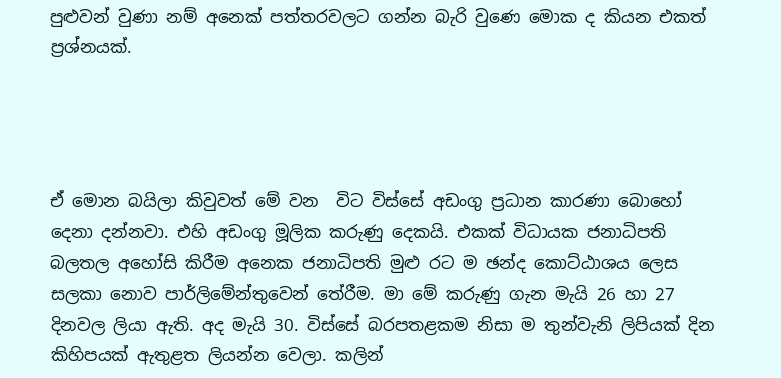පුළුවන් වුණා නම් අනෙක් පත්තරවලට ගන්න බැරි වුණෙ මොක ද කියන එකත් ප්‍රශ්නයක්.




ඒ මොන බයිලා කිවුවත් මේ වන  විට විස්සේ අඩංගු ප්‍රධාන කාරණා බොහෝ දෙනා දන්නවා. එහි අඩංගු මූලික කරුණු දෙකයි. එකක් විධායක ජනාධිපති බලතල අහෝසි කිරීම අනෙක ජනාධිපති මුළු රට ම ඡන්ද කොට්ඨාශය ලෙස  සලකා නොව පාර්ලිමේන්තුවෙන් තේරීම. මා මේ කරුණු ගැන මැයි 26 හා 27 දිනවල ලියා ඇති. අද මැයි 30. විස්සේ බරපතළකම නිසා ම තුන්වැනි ලිපියක් දින කිහිපයක් ඇතුළත ලියන්න වෙලා. කලින්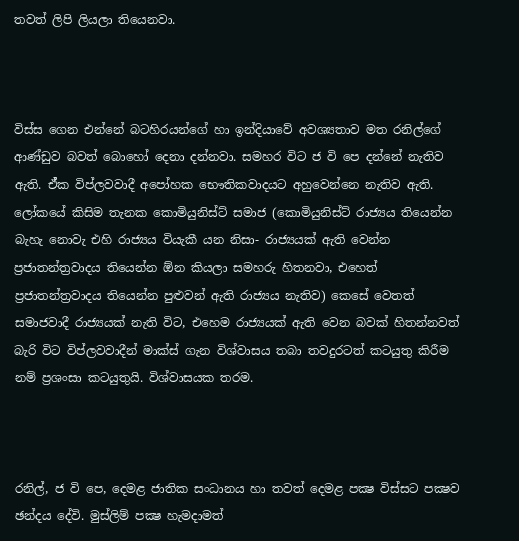තවත් ලිපි ලියලා තියෙනවා.



විස්ස ගෙන එන්නේ බටහිරයන්ගේ හා ඉන්දියාවේ අවශ්‍යතාව මත රනිල්ගේ ආණ්ඩුව බවත් බොහෝ දෙනා දන්නවා. සමහර විට ජ වි පෙ දන්නේ නැතිව ඇති. ඒ්ක විප්ලවවාදී අපෝහක භෞතිකවාදයට අහුවෙන්නෙ නැතිව ඇති. ලෝකයේ කිසිම තැනක කොමියුනිස්ට් සමාජ (කොමියුනිස්ට් රාජ්‍යය තියෙන්න බැහැ නොවැ එහි රාජ්‍යය වියැකී යන නිසා- රාජ්‍යයක් ඇති වෙන්න ප්‍රජාතන්ත්‍රවාදය තියෙන්න ඕන කියලා සමහරු හිතනවා, එහෙත් ප්‍රජාතන්ත්‍රවාදය තියෙන්න පුළුවන් ඇති රාජ්‍යය නැතිව) කෙසේ වෙතත් සමාජවාදී රාජ්‍යයක් නැති විට, එහෙම රාජ්‍යයක් ඇති වෙන බවක් හිතන්නවත් බැරි විට විප්ලවවාදීන් මාක්ස් ගැන විශ්වාසය තබා තවදුරටත් කටයුතු කිරීම නම් ප්‍රශංසා කටයුතුයි. විශ්වාසයක තරම.



රනිල්, ජ වි පෙ, දෙමළ ජාතික සංධානය හා තවත් දෙමළ පක්‍ෂ විස්සට පක්‍ෂව ඡන්දය දේවි. මුස්ලිම් පක්‍ෂ හැමදාමත්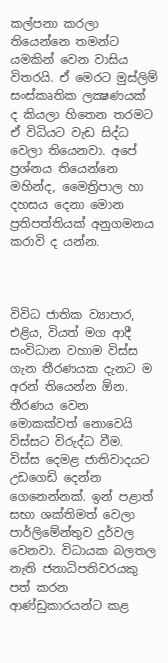කල්පනා කරලා තියෙන්නෙ තමන්ට යමකින් වෙන වාසිය විතරයි. ඒ මෙරට මුස්ලිම් සංස්කෘතික ලක්‍ෂණයක් ද කියලා හිතෙන තරමට ඒ විධියට වැඩ සිද්ධ වෙලා තියෙනවා. අපේ ප්‍රශ්නය තියෙන්නෙ මහින්ද, මෛත්‍රිපාල හා දහසය දෙනා මොන ප්‍රතිපත්තියක් අනුගමනය කරාවි ද යන්න.



විවිධ ජාතික ව්‍යාපාර, එළිය, වියත් මග ආදී සංවිධාන වහාම විස්ස ගැන තීරණයක දැනට ම අරන් තියෙන්න ඕන. තීරණය වෙන මොකක්වත් නොවෙයි විස්සට විරුද්ධ වීම. විස්ස දෙමළ ජාතිවාදයට උඩගෙඩි දෙන්න ගෙනෙන්නක්. ඉන් පළාත් සභා ශක්තිමත් වෙලා පාර්ලිමේන්තුව දුර්වල වෙනවා. විධායක බලතල නැති ජනාධිපතිවරයකු පත් කරන ආණ්ඩුකාරයන්ට කළ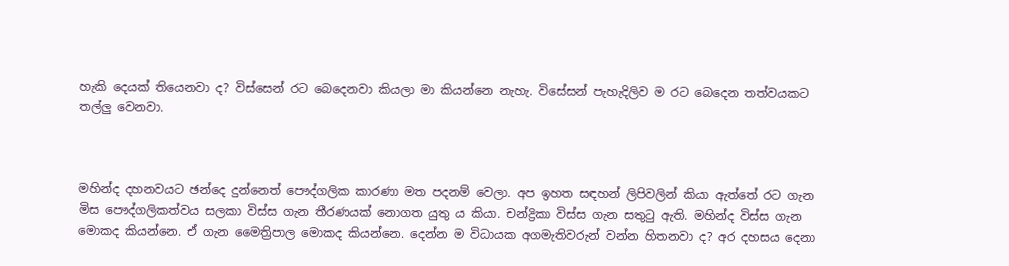හැකි දෙයක් තියෙනවා ද? විස්සෙන් රට බෙදෙනවා කියලා මා කියන්නෙ නැහැ. විසේසන් පැහැදිලිව ම රට බෙදෙන තත්වයකට තල්ලු වෙනවා.



මහින්ද දහනවයට ඡන්දෙ දුන්නෙත් පෞද්ගලික කාරණා මත පදනම් වෙලා. අප ඉහත සඳහන් ලිපිවලින් කියා ඇත්තේ රට ගැන මිස පෞද්ගලිකත්වය සලකා විස්ස ගැන තීරණයක් නොගත යුතු ය කියා. චන්ද්‍රිකා විස්ස ගැන සතුටු ඇති. මහින්ද විස්ස ගැන මොකද කියන්නෙ. ඒ ගැන මෛත්‍රිපාල මොකද කියන්නෙ. දෙන්න ම විධායක අගමැතිවරුන් වන්න හිතනවා ද? අර දහසය දෙනා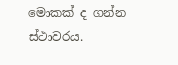මොකක් ද ගන්න ස්ථාවරය.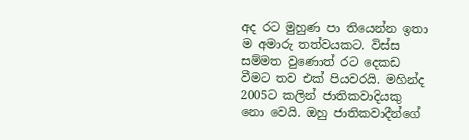අද රට මුහුණ පා තියෙන්න ඉතා ම අමාරු තත්වයකට. විස්ස සම්මත වුණොත් රට දෙකඩ වීමට තව එක් පියවරයි. මහින්ද 2005ට කලින් ජාතිකවාදියකු නො වෙයි. ඔහු ජාතිකවාදීන්ගේ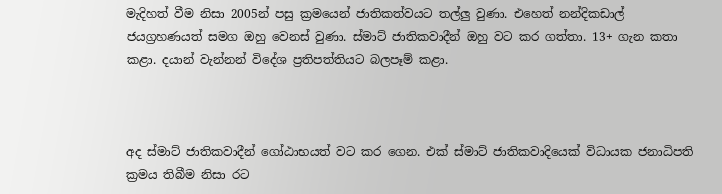මැදිහත් වීම නිසා 2005න් පසු ක්‍රමයෙන් ජාතිකත්වයට තල්ලු වුණා. එහෙත් නන්දිකඩාල් ජයග්‍රහණයත් සමග ඔහු වෙනස් වුණා. ස්මාට් ජාතිකවාදීන් ඔහු වට කර ගත්තා. 13+ ගැන කතා කළා. දයාන් වැන්නන් විදේශ ප්‍රතිපත්තියට බලපෑම් කළා.



අද ස්මාට් ජාතිකවාදීන් ගෝඨාභයත් වට කර ගෙන. එක් ස්මාට් ජාතිකවාදියෙක් විධායක ජනාධිපති ක්‍රමය තිබීම නිසා රට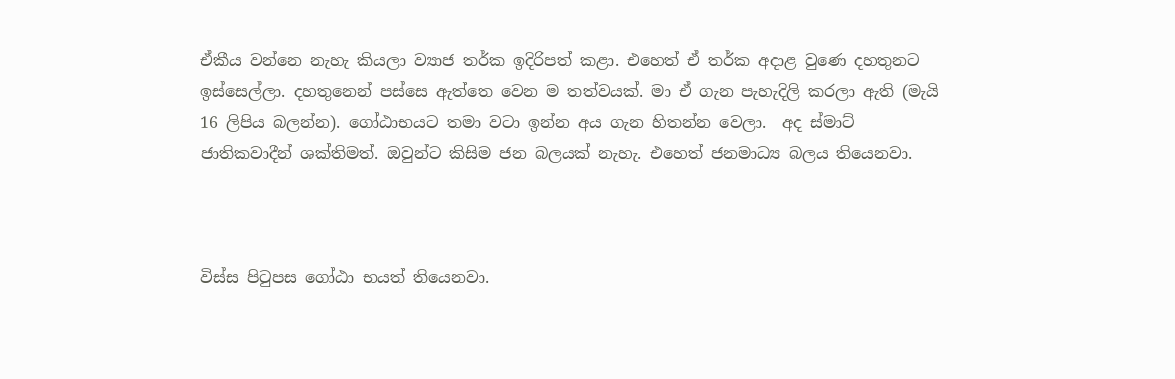ඒකීය වන්නෙ නැහැ කියලා ව්‍යාජ තර්ක ඉදිරිපත් කළා. එහෙත් ඒ තර්ක අදාළ වුණෙ දහතුනට ඉස්සෙල්ලා. දහතුනෙන් පස්සෙ ඇත්තෙ වෙන ම තත්වයක්. මා ඒ ගැන පැහැදිලි කරලා ඇති (මැයි 16 ලිපිය බලන්න). ගෝඨාභයට තමා වටා ඉන්න අය ගැන හිතන්න වෙලා.  අද ස්මාට් ජාතිකවාදීන් ශක්තිමත්. ඔවුන්ට කිසිම ජන බලයක් නැහැ. එහෙත් ජනමාධ්‍ය බලය තියෙනවා.



විස්ස පිටුපස ගෝඨා භයත් තියෙනවා.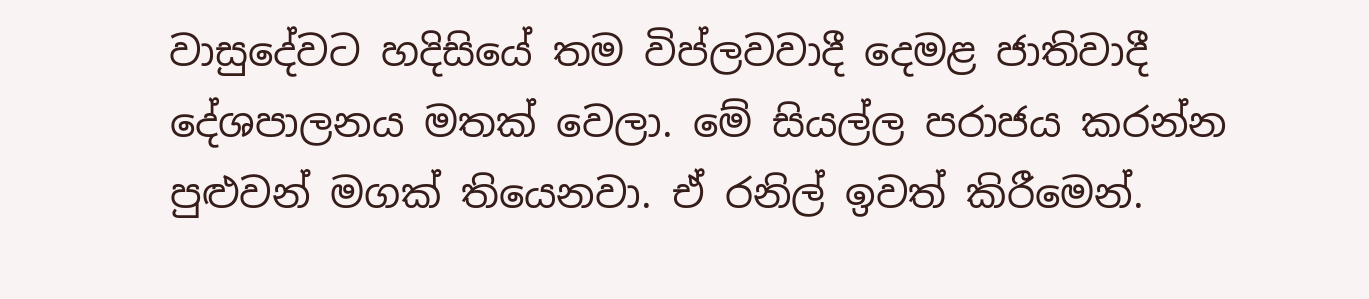වාසුදේවට හදිසියේ තම විප්ලවවාදී දෙමළ ජාතිවාදී දේශපාලනය මතක් වෙලා. මේ සියල්ල පරාජය කරන්න පුළුවන් මගක් තියෙනවා. ඒ රනිල් ඉවත් කිරීමෙන්.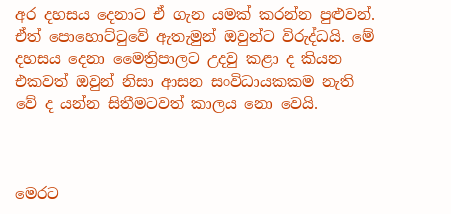අර දහසය දෙනාට ඒ ගැන යමක් කරන්න පුළුවන්. ඒත් පොහොට්ටුවේ ඇතැමුන් ඔවුන්ට විරුද්ධයි. මේ දහසය දෙනා මෛත්‍රිපාලට උදවු කළා ද කියන එකවත් ඔවුන් නිසා ආසන සංවිධායකකම නැති වේ ද යන්න සිතීමටවත් කාලය නො වෙයි.



මෙරට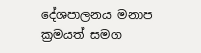දේශපාලනය මනාප ක්‍රමයත් සමග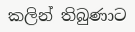කලින් තිබුණාට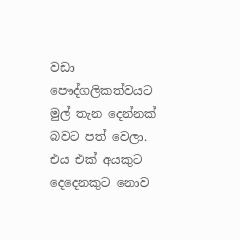වඩා පෞද්ගලිකත්වයට මුල් තැන දෙන්නක් බවට පත් වෙලා. එය එක් අයකුට දෙදෙනකුට නොව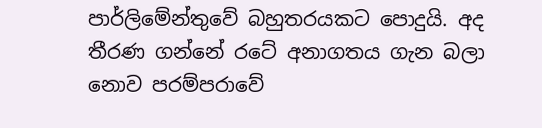පාර්ලිමේන්තුවේ බහුතරයකට පොදුයි. අද තීරණ ගන්නේ රටේ අනාගතය ගැන බලා නොව පරම්පරාවේ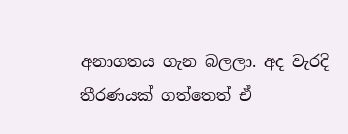අනාගතය ගැන බලලා. අද වැරදි තීරණයක් ගත්තෙත් ඒ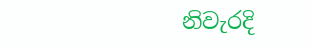නිවැරදි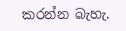කරන්න බැහැ.